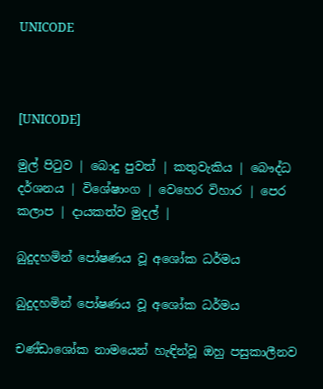UNICODE



[UNICODE]

මුල් පිටුව | බොදු පුවත් | කතුවැකිය | බෞද්ධ දර්ශනය | විශේෂාංග | වෙහෙර විහාර | පෙර කලාප | දායකත්ව මුදල් |

බුදුදහමින් පෝෂණය වූ අශෝක ධර්මය

බුදුදහමින් පෝෂණය වූ අශෝක ධර්මය

චණ්ඩාශෝක නාමයෙන් හැඳින්වූ ඔහු පසුකාලීනව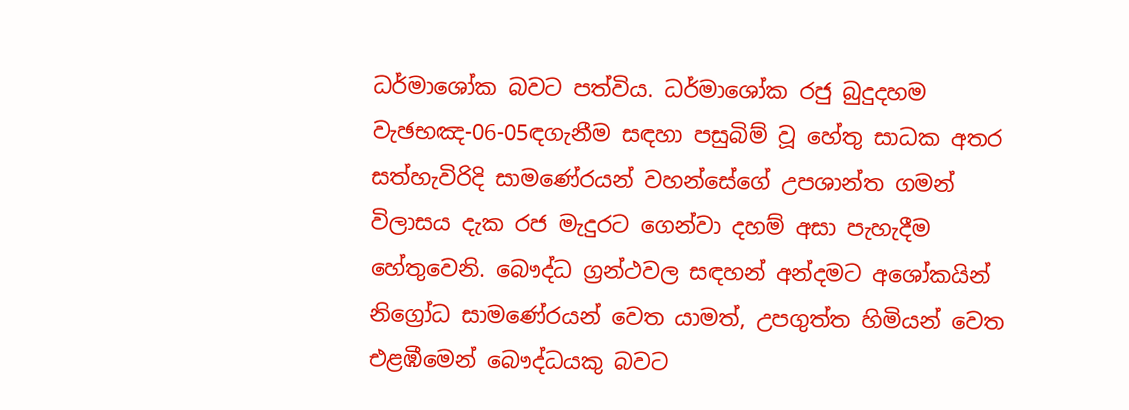ධර්මාශෝක බවට පත්විය. ධර්මාශෝක රජු බුදුදහම වැඡභඤ-06-05ඳගැනීම සඳහා පසුබිම් වූ හේතු සාධක අතර සත්හැවිරිදි සාමණේරයන් වහන්සේගේ උපශාන්ත ගමන් විලාසය දැක රජ මැදුරට ගෙන්වා දහම් අසා පැහැදීම හේතුවෙනි. බෞද්ධ ග්‍රන්ථවල සඳහන් අන්දමට අශෝකයින් නිග්‍රෝධ සාමණේරයන් වෙත යාමත්, උපගුත්ත හිමියන් වෙත එළඹීමෙන් බෞද්ධයකු බවට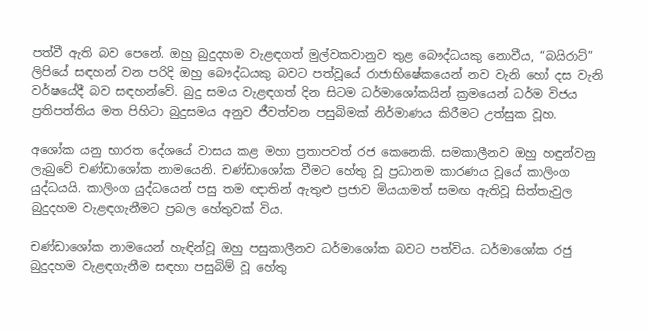පත්වී ඇති බව පෙනේ. ඔහු බුදුදහම වැළඳගත් මුල්වකවානුව තුළ බෞද්ධයකු නොවීය, “බයිරාට්” ලිපියේ සඳහන් වන පරිදි ඔහු බෞද්ධයකු බවට පත්වූයේ රාජාභිෂේකයෙන් නව වැනි හෝ දස වැනි වර්ෂයේදී බව සඳහන්වේ. බුදු සමය වැළඳගත් දින සිටම ධර්මාශෝකයින් ක්‍රමයෙන් ධර්ම විජය ප්‍රතිපත්තිය මත පිහිටා බුදුසමය අනුව ජීවත්වන පසුබිමක් නිර්මාණය කිරීමට උත්සුක වූහ.

අශෝක යනු භාරත දේශයේ වාසය කළ මහා ප්‍රතාපවත් රජ කෙනෙකි. සමකාලීනව ඔහු හඳුන්වනු ලැබුවේ චණ්ඩාශෝක නාමයෙනි. චණ්ඩාශෝක වීමට හේතු වූ ප්‍රධානම කාරණය වූයේ කාලිංග යුද්ධයයි. කාලිංග යුද්ධයෙන් පසු තම ඥාතින් ඇතුළු ප්‍රජාව මියයාමත් සමඟ ඇතිවූ සිත්තැවුල බුදුදහම වැළඳගැනීමට ප්‍රබල හේතුවක් විය.

චණ්ඩාශෝක නාමයෙන් හැඳින්වූ ඔහු පසුකාලීනව ධර්මාශෝක බවට පත්විය. ධර්මාශෝක රජු බුදුදහම වැළඳගැනීම සඳහා පසුබිම් වූ හේතු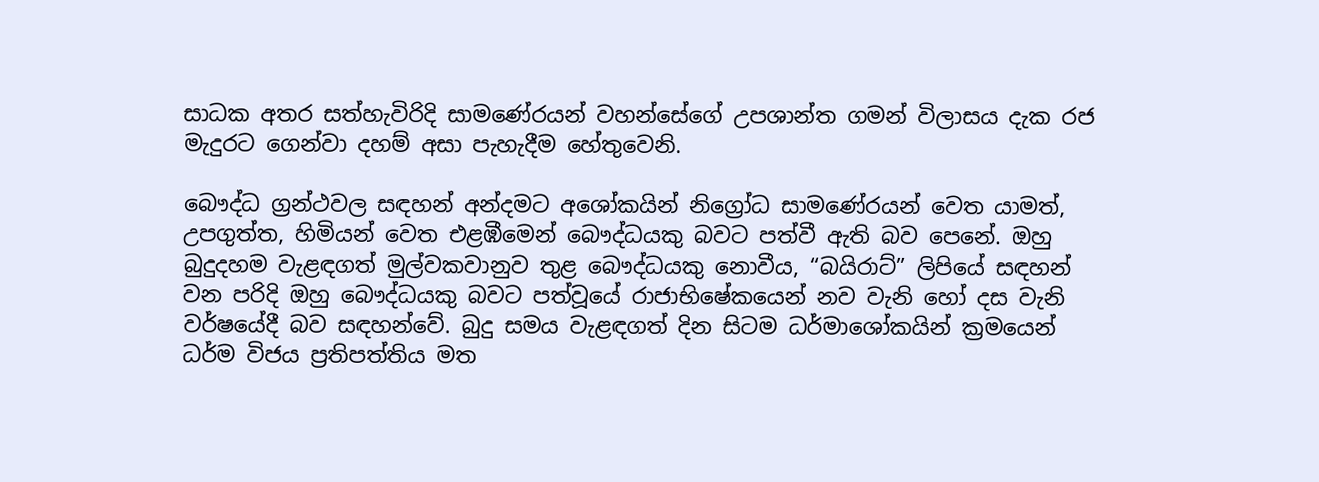සාධක අතර සත්හැවිරිදි සාමණේරයන් වහන්සේගේ උපශාන්ත ගමන් විලාසය දැක රජ මැදුරට ගෙන්වා දහම් අසා පැහැදීම හේතුවෙනි.

බෞද්ධ ග්‍රන්ථවල සඳහන් අන්දමට අශෝකයින් නිග්‍රෝධ සාමණේරයන් වෙත යාමත්, උපගුත්ත, හිමියන් වෙත එළඹීමෙන් බෞද්ධයකු බවට පත්වී ඇති බව පෙනේ. ඔහු බුදුදහම වැළඳගත් මුල්වකවානුව තුළ බෞද්ධයකු නොවීය, “බයිරාට්” ලිපියේ සඳහන් වන පරිදි ඔහු බෞද්ධයකු බවට පත්වූයේ රාජාභිෂේකයෙන් නව වැනි හෝ දස වැනි වර්ෂයේදී බව සඳහන්වේ. බුදු සමය වැළඳගත් දින සිටම ධර්මාශෝකයින් ක්‍රමයෙන් ධර්ම විජය ප්‍රතිපත්තිය මත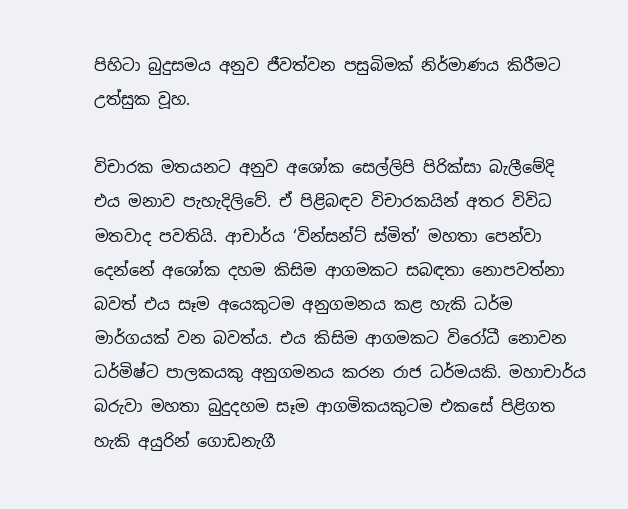පිහිටා බුදුසමය අනුව ජීවත්වන පසුබිමක් නිර්මාණය කිරීමට උත්සුක වූහ.

විචාරක මතයනට අනුව අශෝක සෙල්ලිපි පිරික්සා බැලීමේදි එය මනාව පැහැදිලිවේ. ඒ පිළිබඳව විචාරකයින් අතර විවිධ මතවාද පවතියි. ආචාර්ය ‘වින්සන්ට් ස්මිත්’ මහතා පෙන්වා දෙන්නේ අශෝක දහම කිසිම ආගමකට සබඳතා නොපවත්නා බවත් එය සෑම අයෙකුටම අනුගමනය කළ හැකි ධර්ම මාර්ගයක් වන බවත්ය. එය කිසිම ආගමකට විරෝධී නොවන ධර්මිෂ්ට පාලකයකු අනුගමනය කරන රාජ ධර්මයකි. මහාචාර්ය බරුවා මහතා බුදුදහම සෑම ආගමිකයකුටම එකසේ පිළිගත හැකි අයුරින් ගොඩනැගී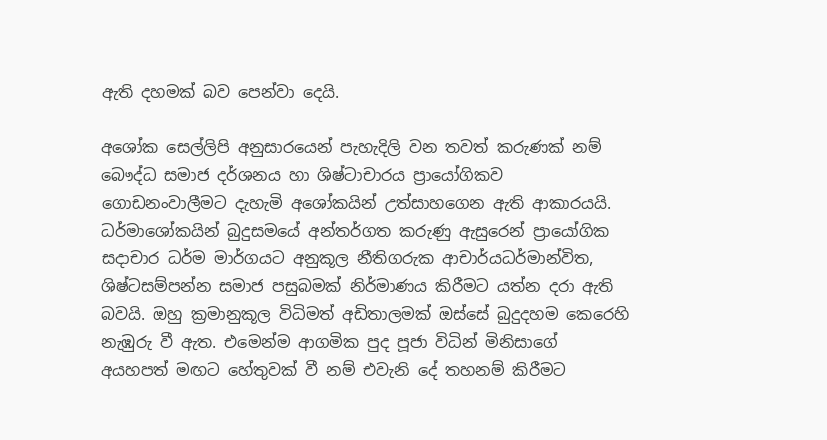ඇති දහමක් බව පෙන්වා දෙයි.

අශෝක සෙල්ලිපි අනුසාරයෙන් පැහැදිලි වන තවත් කරුණක් නම් බෞද්ධ සමාජ දර්ශනය හා ශිෂ්ටාචාරය ප්‍රායෝගිකව ගොඩනංවාලීමට දැහැමි අශෝකයින් උත්සාහගෙන ඇති ආකාරයයි. ධර්මාශෝකයින් බුදුසමයේ අන්තර්ගත කරුණු ඇසුරෙන් ප්‍රායෝගික සදාචාර ධර්ම මාර්ගයට අනුකූල නීතිගරුක ආචාර්යධර්මාන්විත, ශිෂ්ටසම්පන්න සමාජ පසුබමක් නිර්මාණය කිරීමට යත්න දරා ඇති බවයි. ඔහු ක්‍රමානුකූල විධිමත් අඩිතාලමක් ඔස්සේ බුදුදහම කෙරෙහි නැඹුරු වී ඇත. එමෙන්ම ආගමික පුද පූජා විධින් මිනිසාගේ අයහපත් මඟට හේතුවක් වී නම් එවැනි දේ තහනම් කිරීමට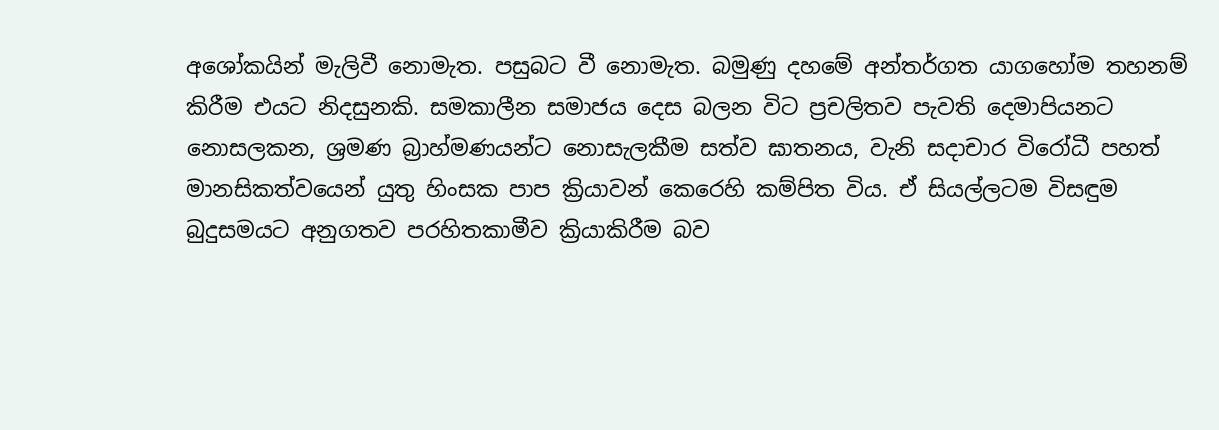අශෝකයින් මැලිවී නොමැත. පසුබට වී නොමැත. බමුණු දහමේ අන්තර්ගත යාගහෝම තහනම් කිරීම එයට නිදසුනකි. සමකාලීන සමාජය දෙස බලන විට ප්‍රචලිතව පැවති දෙමාපියනට නොසලකන, ශ්‍රමණ බ්‍රාහ්මණයන්ට නොසැලකීම සත්ව ඝාතනය, වැනි සදාචාර විරෝධී පහත් මානසිකත්වයෙන් යුතු හිංසක පාප ක්‍රියාවන් කෙරෙහි කම්පිත විය. ඒ සියල්ලටම විසඳුම බුදුසමයට අනුගතව පරහිතකාමීව ක්‍රියාකිරීම බව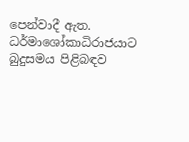පෙන්වාදී ඇත. ධර්මාශෝකාධිරාජයාට බුදුසමය පිළිබඳව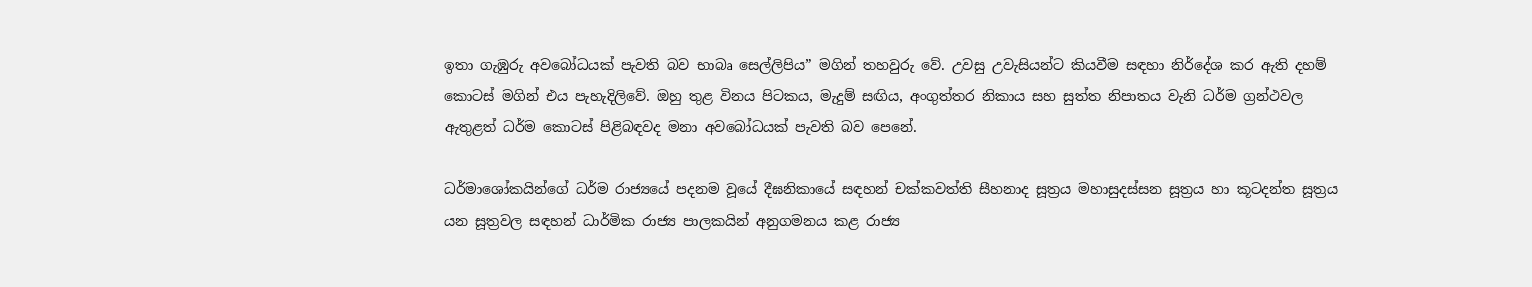ඉතා ගැඹුරු අවබෝධයක් පැවති බව භාබෘ සෙල්ලිපිය” මගින් තහවුරු වේ. උවසු උවැසියන්ට කියවීම සඳහා නිර්දේශ කර ඇති දහම් කොටස් මගින් එය පැහැදිලිවේ. ඔහු තුළ විනය පිටකය, මැදුම් සඟිය, අංගුත්තර නිකාය සහ සුත්ත නිපාතය වැනි ධර්ම ග්‍රන්ථවල ඇතුළත් ධර්ම කොටස් පිළිබඳවද මනා අවබෝධයක් පැවති බව පෙනේ.

ධර්මාශෝකයින්ගේ ධර්ම රාජ්‍යයේ පදනම වූයේ දීඝනිකායේ සඳහන් චක්කවත්ති සීහනාද සූත්‍රය මහාසුදස්සන සූත්‍රය හා කූටදන්ත සූත්‍රය යන සූත්‍රවල සඳහන් ධාර්මික රාජ්‍ය පාලකයින් අනුගමනය කළ රාජ්‍ය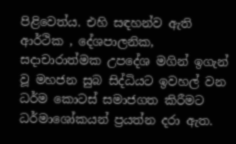පිළිවෙත්ය. එහි සඳහන්ව ඇති ආර්ථික , දේශපාලනික, සදාචාරාත්මක උපදේශ මගින් ඉගැන් වූ මහජන සුබ සිද්ධියට ඉවහල් වන ධර්ම කොටස් සමාජගත කිරීමට ධර්මාශෝකයන් ප්‍රයත්න දරා ඇත.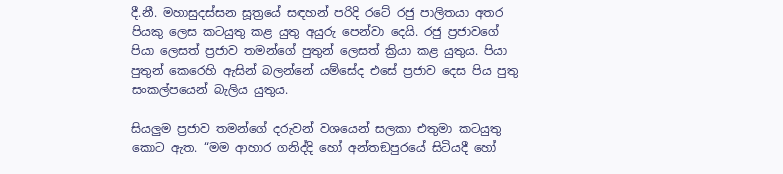දී.නී. මහාසුදස්සන සූත්‍රයේ සඳහන් පරිදි රටේ රජු පාලිතයා අතර පියකු ලෙස කටයුතු කළ යුතු අයුරු පෙන්වා දෙයි. රජු ප්‍රජාවගේ පියා ලෙසත් ප්‍රජාව තමන්ගේ පුතුන් ලෙසත් ක්‍රියා කළ යුතුය. පියා පුතුන් කෙරෙහි ඇසින් බලන්නේ යම්සේද එසේ ප්‍රජාව දෙස පිය පුතු සංකල්පයෙන් බැලිය යුතුය.

සියලුම ප්‍රජාව තමන්ගේ දරුවන් වශයෙන් සලකා එතුමා කටයුතු කොට ඇත. “මම ආහාර ගනිද්දි හෝ අන්තඞපුරයේ සිටියදී හෝ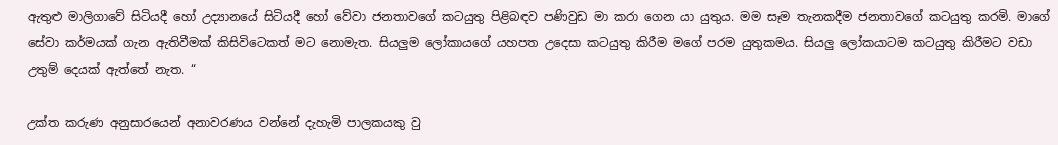ඇතුළු මාලිගාවේ සිටියදී හෝ උද්‍යානයේ සිටියදී හෝ වේවා ජනතාවගේ කටයුතු පිළිබඳව පණිවුඩ මා කරා ගෙන යා යුතුය. මම සෑම තැනකදීම ජනතාවගේ කටයුතු කරමි. මාගේ සේවා කර්මයක් ගැන ඇතිවීමක් කිසිවිටෙකත් මට නොමැත. සියලුම ලෝකායගේ යහපත උදෙසා කටයුතු කිරීම මගේ පරම යුතුකමය. සියලු ලෝකයාටම කටයුතු කිරීමට වඩා උතුම් දෙයක් ඇත්තේ නැත. “

උක්ත කරුණ අනුසාරයෙන් අනාවරණය වන්නේ දැහැමි පාලකයකු වු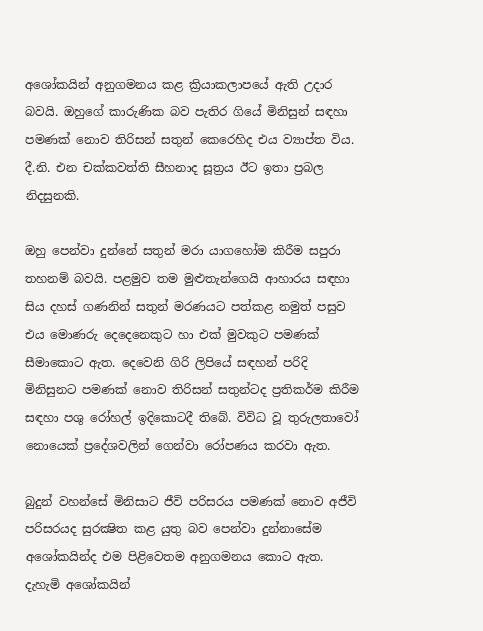අශෝකයින් අනුගමනය කළ ක්‍රියාකලාපයේ ඇති උදාර බවයි. ඔහුගේ කාරුණික බව පැතිර ගියේ මිනිසුන් සඳහා පමණක් නොව තිරිසන් සතුන් කෙරෙහිද එය ව්‍යාප්ත විය. දී.නි. එන චක්කවත්ති සීහනාද සූත්‍රය ඊට ඉතා ප්‍රබල නිදසුනකි.

ඔහු පෙන්වා දුන්නේ සතුන් මරා යාගහෝම කිරීම සපුරා තහනම් බවයි. පළමුව තම මුළුතැන්ගෙයි ආහාරය සඳහා සිය දහස් ගණනින් සතුන් මරණයට පත්කළ නමුත් පසුව එය මොණරු දෙදෙනෙකුට හා එක් මුවකුට පමණක් සීමාකොට ඇත. දෙවෙනි ගිරි ලිපියේ සඳහන් පරිදි මිනිසුනට පමණක් නොව තිරිසන් සතුන්ටද ප්‍රතිකර්ම කිරීම සඳහා පශු රෝහල් ඉදිකොටදී තිබේ. විවිධ වූ තුරුලතාවෝ නොයෙක් ප්‍රදේශවලින් ගෙන්වා රෝපණය කරවා ඇත.

බුදුන් වහන්සේ මිනිසාට ජීවි පරිසරය පමණක් නොව අජීවි පරිසරයද සුරක්‍ෂිත කළ යුතු බව පෙන්වා දුන්නාසේම අශෝකයින්ද එම පිළිවෙතම අනුගමනය කොට ඇත. දැහැමි අශෝකයින්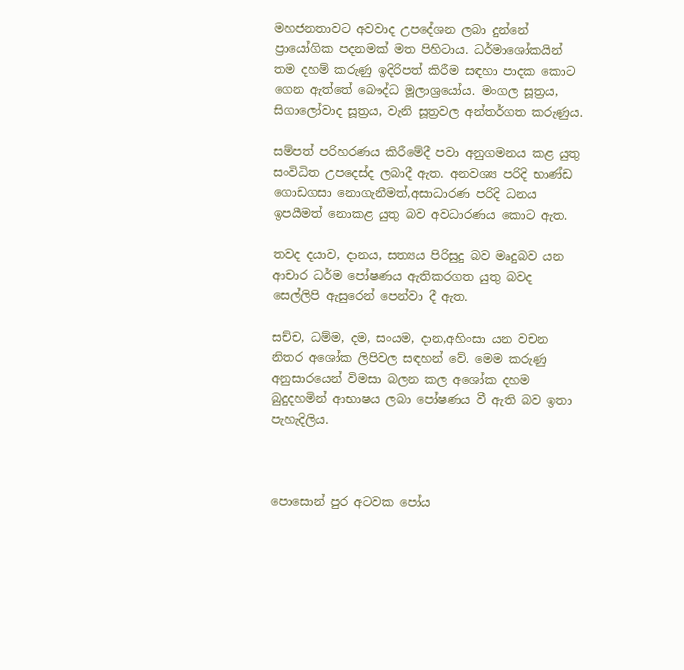මහජනතාවට අවවාද උපදේශන ලබා දුන්නේ ප්‍රායෝගික පදනමක් මත පිහිටාය. ධර්මාශෝකයින් තම දහම් කරුණු ඉදිරිපත් කිරීම සඳහා පාදක කොට ගෙන ඇත්තේ බෞද්ධ මූලාශ්‍රයෝය. මංගල සූත්‍රය, සිගාලෝවාද සූත්‍රය, වැනි සූත්‍රවල අන්තර්ගත කරුණුය.

සම්පත් පරිහරණය කිරීමේදී පවා අනුගමනය කළ යුතු සංවිධිත උපදෙස්ද ලබාදී ඇත. අනවශ්‍ය පරිදි භාණ්ඩ ගොඩගසා නොගැනීමත්,අසාධාරණ පරිදි ධනය ඉපයීමත් නොකළ යුතු බව අවධාරණය කොට ඇත.

තවද දයාව, දානය, සත්‍යය පිරිසුදු බව මෘදුබව යන ආචාර ධර්ම පෝෂණය ඇතිකරගත යුතු බවද සෙල්ලිපි ඇසුරෙන් පෙන්වා දී ඇත.

සච්ච, ධම්ම, දම, සංයම, දාන,අහිංසා යන වචන නිතර අශෝක ලිපිවල සඳහන් වේ. මෙම කරුණු අනුසාරයෙන් විමසා බලන කල අශෝක දහම බුදුදහමින් ආභාෂය ලබා පෝෂණය වී ඇති බව ඉතා පැහැදිලිය.



පොසොන් පුර අටවක පෝය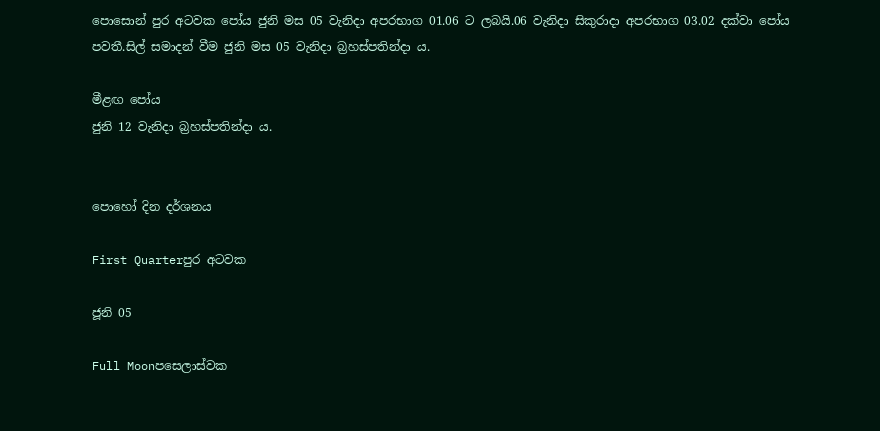පොසොන් පුර අටවක පෝය ජුනි මස 05 වැනිදා අපරභාග 01.06 ට ලබයි.06 වැනිදා සිකුරාදා අපරභාග 03.02 දක්වා පෝය පවතී.සිල් සමාදන් වීම ජුනි මස 05 වැනිදා බ්‍රහස්පතින්දා ය.

මීළඟ පෝය
ජුනි 12 වැනිදා බ්‍රහස්පතින්දා ය.


පොහෝ දින දර්ශනය

First Quarterපුර අටවක

ජූනි 05

Full Moonපසෙලාස්වක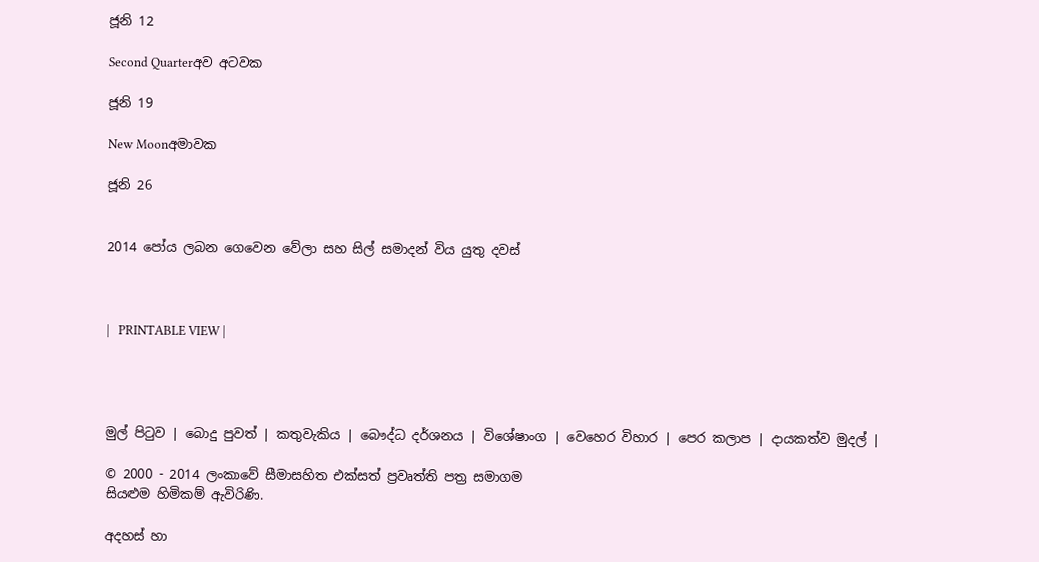ජූනි 12

Second Quarterඅව අටවක

ජූනි 19

New Moonඅමාවක

ජූනි 26


2014 පෝය ලබන ගෙවෙන වේලා සහ සිල් සමාදන් විය යුතු දවස්



|   PRINTABLE VIEW |




මුල් පිටුව | බොදු පුවත් | කතුවැකිය | බෞද්ධ දර්ශනය | විශේෂාංග | වෙහෙර විහාර | පෙර කලාප | දායකත්ව මුදල් |

© 2000 - 2014 ලංකාවේ සීමාසහිත එක්සත් ප්‍රවෘත්ති පත්‍ර සමාගම
සියළුම හිමිකම් ඇවිරිණි.

අදහස් හා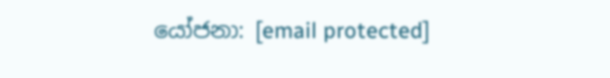යෝජනා: [email protected]